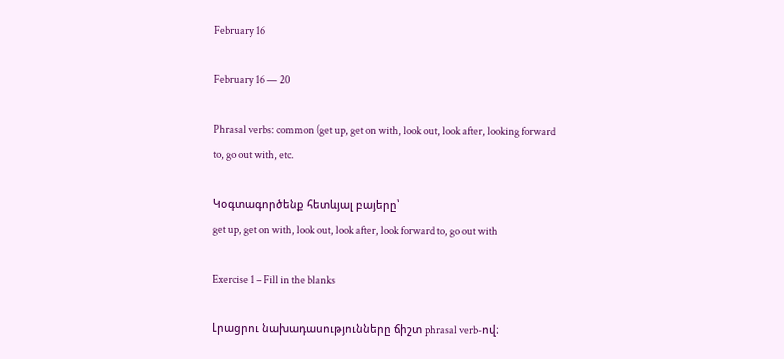February 16

February 16 — 20

Phrasal verbs: common (get up, get on with, look out, look after, looking forward to, go out with, etc.

Կօգտագործենք հետևյալ բայերը՝
get up, get on with, look out, look after, look forward to, go out with

Exercise 1 – Fill in the blanks

Լրացրու նախադասությունները ճիշտ phrasal verb-ով։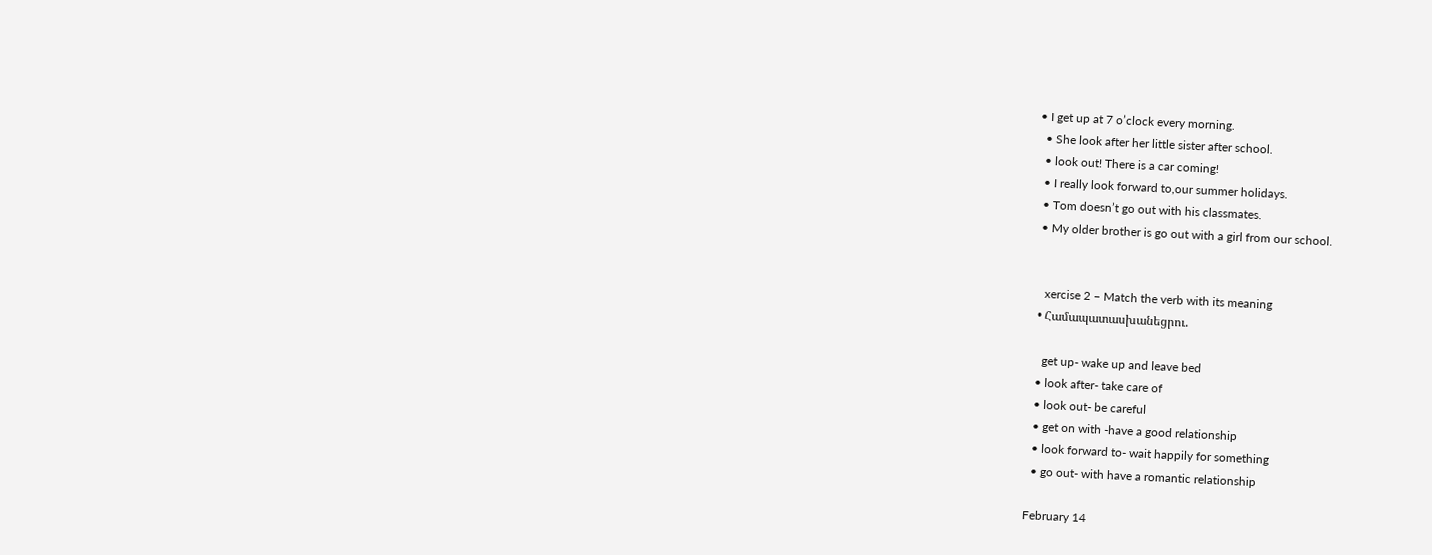• I get up at 7 o’clock every morning.
  • She look after her little sister after school.
  • look out! There is a car coming!
  • I really look forward to,our summer holidays.
  • Tom doesn’t go out with his classmates.
  • My older brother is go out with a girl from our school.


    xercise 2 – Match the verb with its meaning
  • Համապատասխանեցրու.

    get up- wake up and leave bed
  • look after- take care of
  • look out- be careful
  • get on with -have a good relationship
  • look forward to- wait happily for something
  • go out- with have a romantic relationship

February 14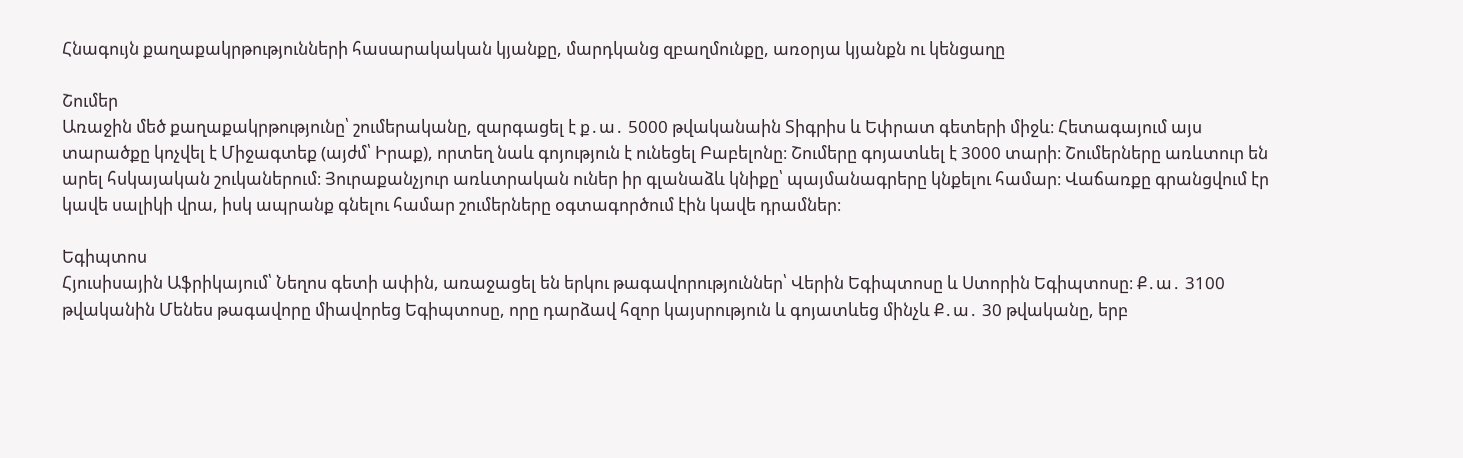Հնագույն քաղաքակրթությունների հասարակական կյանքը, մարդկանց զբաղմունքը, առօրյա կյանքն ու կենցաղը

Շումեր
Առաջին մեծ քաղաքակրթությունը՝ շումերականը, զարգացել է ք․ա․ 5000 թվականաին Տիգրիս և Եփրատ գետերի միջև։ Հետագայում այս տարածքը կոչվել է Միջագտեք (այժմ՝ Իրաք), որտեղ նաև գոյություն է ունեցել Բաբելոնը։ Շումերը գոյատևել է 3000 տարի։ Շումերները առևտուր են արել հսկայական շուկաներում։ Յուրաքանչյուր առևտրական ուներ իր գլանաձև կնիքը՝ պայմանագրերը կնքելու համար։ Վաճառքը գրանցվում էր կավե սալիկի վրա, իսկ ապրանք գնելու համար շումերները օգտագործում էին կավե դրամներ։

Եգիպտոս
Հյուսիսային Աֆրիկայում՝ Նեղոս գետի ափին, առաջացել են երկու թագավորություններ՝ Վերին Եգիպտոսը և Ստորին Եգիպտոսը։ Ք․ա․ 3100 թվականին Մենես թագավորը միավորեց Եգիպտոսը, որը դարձավ հզոր կայսրություն և գոյատևեց մինչև Ք․ա․ 30 թվականը, երբ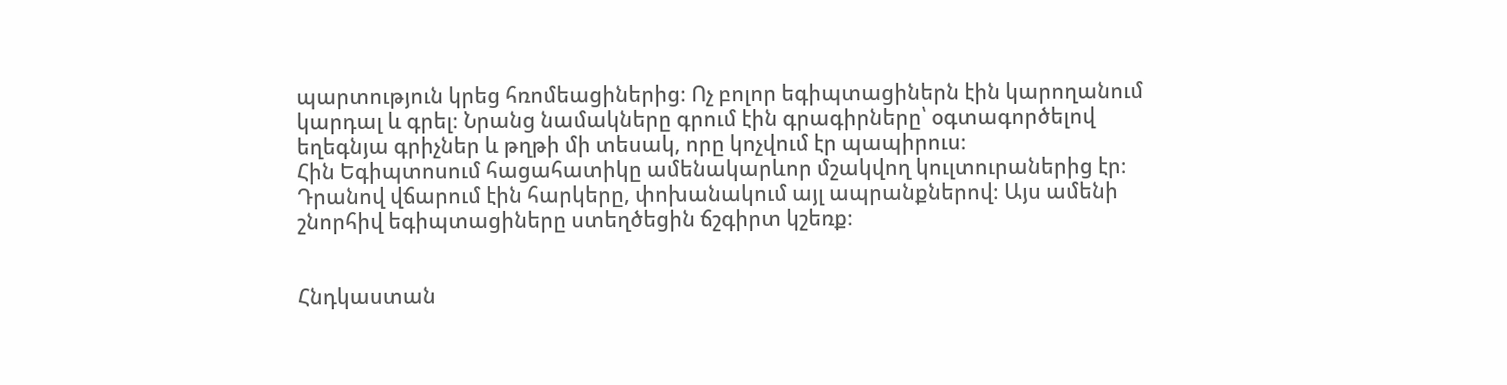պարտություն կրեց հռոմեացիներից։ Ոչ բոլոր եգիպտացիներն էին կարողանում կարդալ և գրել։ Նրանց նամակները գրում էին գրագիրները՝ օգտագործելով եղեգնյա գրիչներ և թղթի մի տեսակ, որը կոչվում էր պապիրուս։
Հին Եգիպտոսում հացահատիկը ամենակարևոր մշակվող կուլտուրաներից էր։ Դրանով վճարում էին հարկերը, փոխանակում այլ ապրանքներով։ Այս ամենի շնորհիվ եգիպտացիները ստեղծեցին ճշգիրտ կշեռք։


Հնդկաստան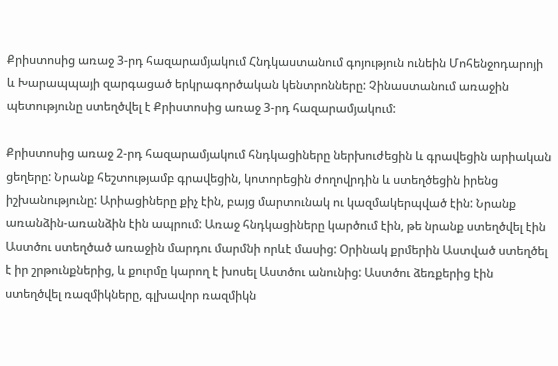Քրիստոսից առաջ 3-րդ հազարամյակում Հնդկաստանում գոյություն ունեին Մոհենջոդարոյի և Խարապպայի զարգացած երկրագործական կենտրոնները: Չինաստանում առաջին պետությունը ստեղծվել է Քրիստոսից առաջ 3-րդ հազարամյակում:

Քրիստոսից առաջ 2-րդ հազարամյակում հնդկացիները ներխուժեցին և գրավեցին արիական ցեղերը: Նրանք հեշտությամբ գրավեցին, կոտորեցին ժողովրդին և ստեղծեցին իրենց իշխանությունը: Արիացիները քիչ էին, բայց մարտունակ ու կազմակերպված էին: Նրանք առանձին-առանձին էին ապրում: Առաջ հնդկացիները կարծում էին, թե նրանք ստեղծվել էին Աստծու ստեղծած առաջին մարդու մարմնի որևէ մասից: Օրինակ քրմերին Աստված ստեղծել է իր շրթունքներից, և քուրմը կարող է խոսել Աստծու անունից: Աստծու ձեռքերից էին ստեղծվել ռազմիկները, գլխավոր ռազմիկն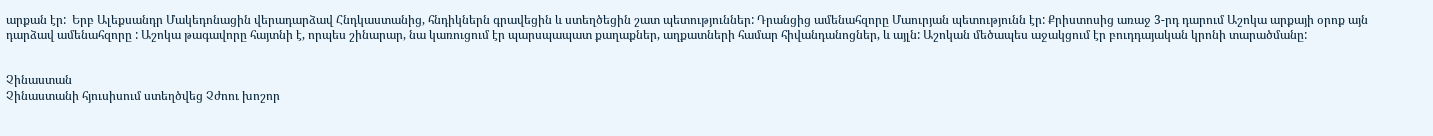արքան էր:  Երբ Ալեքսանդր Մակեդոնացին վերադարձավ Հնդկաստանից, հնդիկներն գրավեցին և ստեղծեցին շատ պետություններ: Դրանցից ամենահզորը Մաուրյան պետությունն էր: Քրիստոսից առաջ 3-րդ դարում Աշոկա արքայի օրոք այն դարձավ ամենահզորը : Աշոկա թագավորը հայտնի է, որպես շինարար, նա կառուցում էր պարսպապատ քաղաքներ, աղքատների համար հիվանդանոցներ, և այլն: Աշոկան մեծապես աջակցում էր բուդդայական կրոնի տարածմանը:


Չինաստան
Չինաստանի հյուսիսում ստեղծվեց Չժոու խոշոր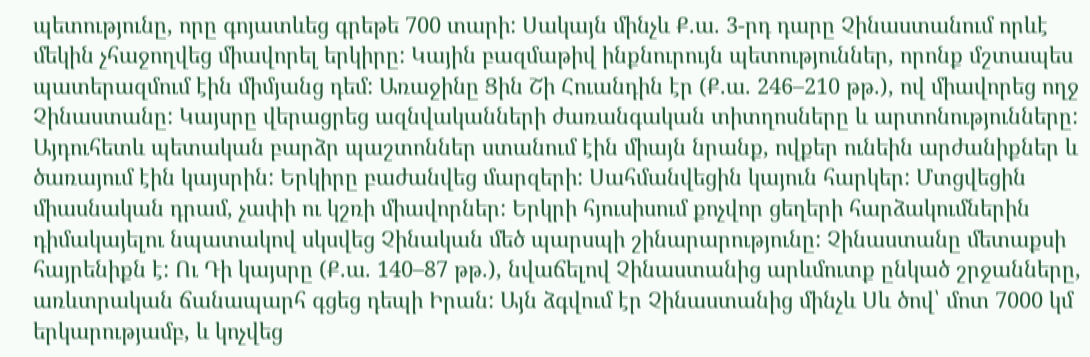պետությունը, որը գոյատևեց գրեթե 700 տարի: Սակայն մինչև Ք.ա. 3-րդ դարը Չինաստանում որևէ մեկին չհաջողվեց միավորել երկիրը: Կային բազմաթիվ ինքնուրույն պետություններ, որոնք մշտապես պատերազմում էին միմյանց դեմ: Առաջինը Ցին Շի Հուանդին էր (Ք.ա. 246–210 թթ.), ով միավորեց ողջ Չինաստանը: Կայսրը վերացրեց ազնվականների ժառանգական տիտղոսները և արտոնությունները: Այդուհետև պետական բարձր պաշտոններ ստանում էին միայն նրանք, ովքեր ունեին արժանիքներ և ծառայում էին կայսրին: Երկիրը բաժանվեց մարզերի: Սահմանվեցին կայուն հարկեր: Մտցվեցին միասնական դրամ, չափի ու կշռի միավորներ: Երկրի հյուսիսում քոչվոր ցեղերի հարձակումներին դիմակայելու նպատակով սկսվեց Չինական մեծ պարսպի շինարարությունը: Չինաստանը մետաքսի հայրենիքն է: Ու Դի կայսրը (Ք.ա. 140–87 թթ.), նվաճելով Չինաստանից արևմուտք ընկած շրջանները, առևտրական ճանապարհ գցեց դեպի Իրան: Այն ձգվում էր Չինաստանից մինչև Սև ծով՝ մոտ 7000 կմ երկարությամբ, և կոչվեց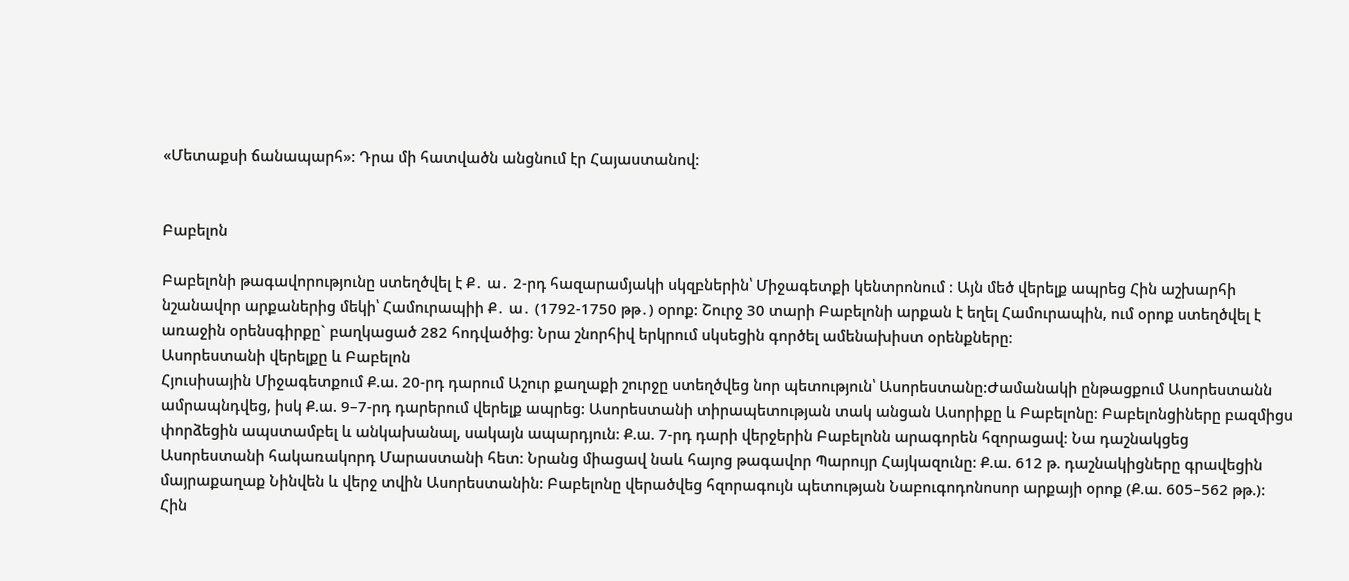«Մետաքսի ճանապարհ»: Դրա մի հատվածն անցնում էր Հայաստանով:


Բաբելոն

Բաբելոնի թագավորությունը ստեղծվել է Ք․ ա․ 2-րդ հազարամյակի սկզբներին՝ Միջագետքի կենտրոնում ։ Այն մեծ վերելք ապրեց Հին աշխարհի նշանավոր արքաներից մեկի՝ Համուրապիի Ք․ ա․ (1792-1750 թթ․) oրոք: Շուրջ 30 տարի Բաբելոնի արքան է եղել Համուրապին, ում օրոք ստեղծվել է առաջին օրենսգիրքը` բաղկացած 282 հոդվածից։ Նրա շնորհիվ երկրում սկսեցին գործել ամենախիստ օրենքները։
Ասորեստանի վերելքը և Բաբելոն
Հյուսիսային Միջագետքում Ք.ա. 20-րդ դարում Աշուր քաղաքի շուրջը ստեղծվեց նոր պետություն՝ Ասորեստանը:Ժամանակի ընթացքում Ասորեստանն ամրապնդվեց, իսկ Ք.ա. 9–7-րդ դարերում վերելք ապրեց: Ասորեստանի տիրապետության տակ անցան Ասորիքը և Բաբելոնը։ Բաբելոնցիները բազմիցս փորձեցին ապստամբել և անկախանալ, սակայն ապարդյուն: Ք.ա. 7-րդ դարի վերջերին Բաբելոնն արագորեն հզորացավ: Նա դաշնակցեց Ասորեստանի հակառակորդ Մարաստանի հետ: Նրանց միացավ նաև հայոց թագավոր Պարույր Հայկազունը: Ք.ա. 612 թ. դաշնակիցները գրավեցին մայրաքաղաք Նինվեն և վերջ տվին Ասորեստանին: Բաբելոնը վերածվեց հզորագույն պետության Նաբուգոդոնոսոր արքայի օրոք (Ք.ա. 605–562 թթ.): Հին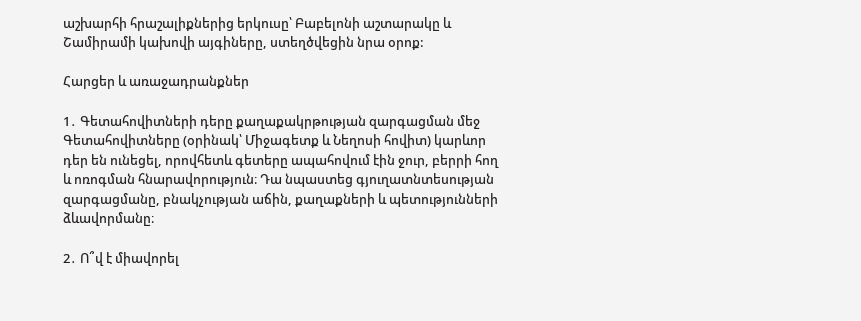աշխարհի հրաշալիքներից երկուսը՝ Բաբելոնի աշտարակը և Շամիրամի կախովի այգիները, ստեղծվեցին նրա օրոք:

Հարցեր և առաջադրանքներ

1․ Գետահովիտների դերը քաղաքակրթության զարգացման մեջ
Գետահովիտները (օրինակ՝ Միջագետք և Նեղոսի հովիտ) կարևոր դեր են ունեցել, որովհետև գետերը ապահովում էին ջուր, բերրի հող և ոռոգման հնարավորություն։ Դա նպաստեց գյուղատնտեսության զարգացմանը, բնակչության աճին, քաղաքների և պետությունների ձևավորմանը։

2․ Ո՞վ է միավորել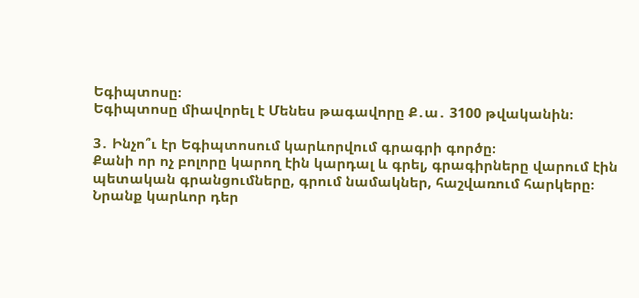Եգիպտոսը։
Եգիպտոսը միավորել է Մենես թագավորը Ք․ա․ 3100 թվականին։

3․ Ինչո՞ւ էր Եգիպտոսում կարևորվում գրագրի գործը։
Քանի որ ոչ բոլորը կարող էին կարդալ և գրել, գրագիրները վարում էին պետական գրանցումները, գրում նամակներ, հաշվառում հարկերը։ Նրանք կարևոր դեր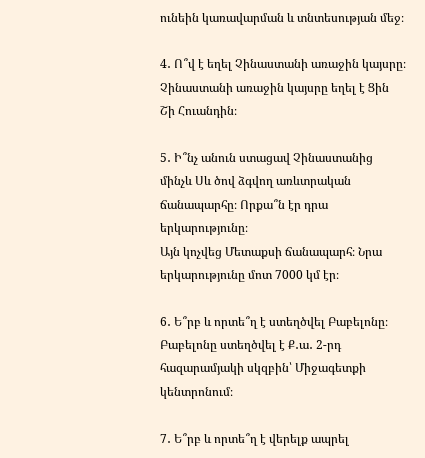ունեին կառավարման և տնտեսության մեջ։

4․ Ո՞վ է եղել Չինաստանի առաջին կայսրը։
Չինաստանի առաջին կայսրը եղել է Ցին Շի Հուանդին։

5․ Ի՞նչ անուն ստացավ Չինաստանից մինչև Սև ծով ձգվող առևտրական ճանապարհը։ Որքա՞ն էր դրա երկարությունը։
Այն կոչվեց Մետաքսի ճանապարհ։ Նրա երկարությունը մոտ 7000 կմ էր։

6․ Ե՞րբ և որտե՞ղ է ստեղծվել Բաբելոնը։
Բաբելոնը ստեղծվել է Ք․ա․ 2-րդ հազարամյակի սկզբին՝ Միջագետքի կենտրոնում։

7․ Ե՞րբ և որտե՞ղ է վերելք ապրել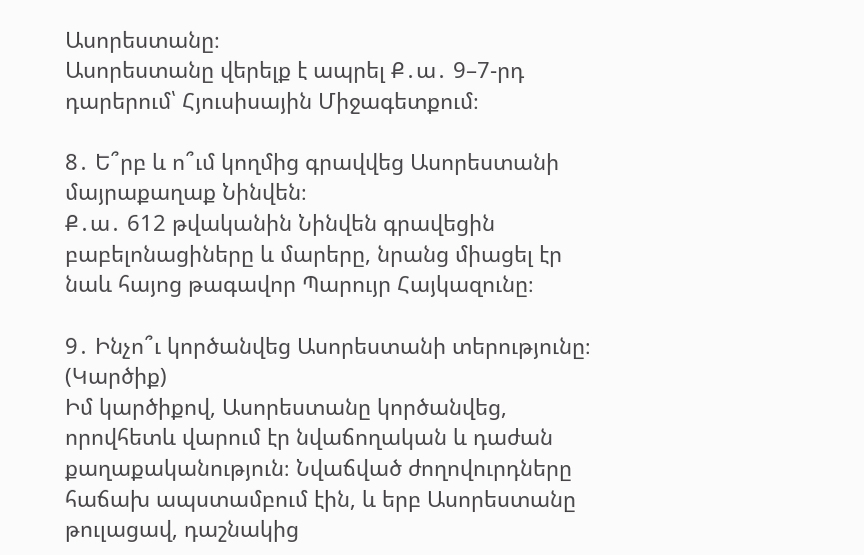Ասորեստանը։
Ասորեստանը վերելք է ապրել Ք․ա․ 9–7-րդ դարերում՝ Հյուսիսային Միջագետքում։

8․ Ե՞րբ և ո՞ւմ կողմից գրավվեց Ասորեստանի մայրաքաղաք Նինվեն։
Ք․ա․ 612 թվականին Նինվեն գրավեցին բաբելոնացիները և մարերը, նրանց միացել էր նաև հայոց թագավոր Պարույր Հայկազունը։

9․ Ինչո՞ւ կործանվեց Ասորեստանի տերությունը։ (Կարծիք)
Իմ կարծիքով, Ասորեստանը կործանվեց, որովհետև վարում էր նվաճողական և դաժան քաղաքականություն։ Նվաճված ժողովուրդները հաճախ ապստամբում էին, և երբ Ասորեստանը թուլացավ, դաշնակից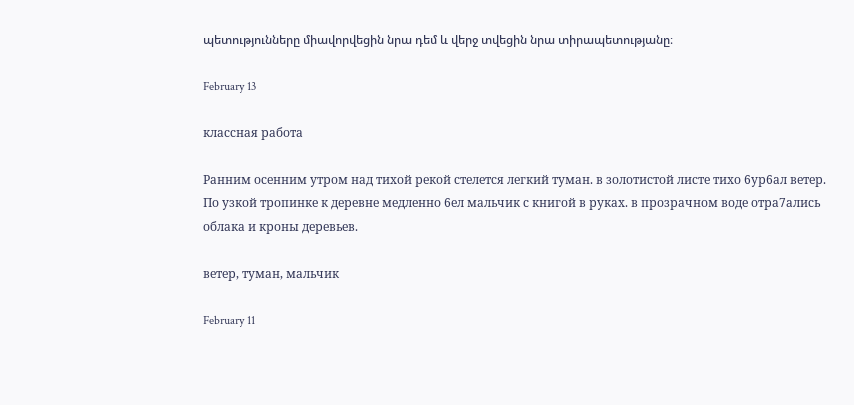պետությունները միավորվեցին նրա դեմ և վերջ տվեցին նրա տիրապետությանը։

February 13

классная работа

Ранним осенним утром над тихой рекой стелется легкий туман. в золотистой листе тихо 6ур6ал ветер. По узкой тропинке к деревне медленно 6ел мальчик с книгой в руках. в прозрачном воде отра7ались облака и кроны деревьев.

ветер, туман, мальчик

February 11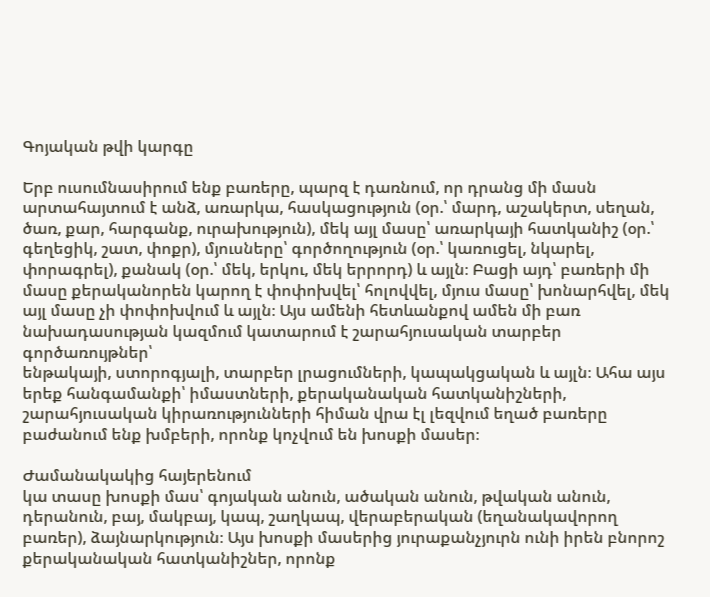Գոյական թվի կարգը

Երբ ուսումնասիրում ենք բառերը, պարզ է դառնում, որ դրանց մի մասն
արտահայտում է անձ, առարկա, հասկացություն (օր.՝ մարդ, աշակերտ, սեղան,
ծառ, քար, հարգանք, ուրախություն), մեկ այլ մասը՝ առարկայի հատկանիշ (օր.՝
գեղեցիկ, շատ, փոքր), մյուսները՝ գործողություն (օր.՝ կառուցել, նկարել,
փորագրել), քանակ (օր.՝ մեկ, երկու, մեկ երրորդ) և այլն։ Բացի այդ՝ բառերի մի
մասը քերականորեն կարող է փոփոխվել՝ հոլովվել, մյուս մասը՝ խոնարհվել, մեկ
այլ մասը չի փոփոխվում և այլն։ Այս ամենի հետևանքով ամեն մի բառ նախադասության կազմում կատարում է շարահյուսական տարբեր գործառույթներ՝
ենթակայի, ստորոգյալի, տարբեր լրացումների, կապակցական և այլն։ Ահա այս երեք հանգամանքի՝ իմաստների, քերականական հատկանիշների,
շարահյուսական կիրառությունների հիման վրա էլ լեզվում եղած բառերը բաժանում ենք խմբերի, որոնք կոչվում են խոսքի մասեր։

Ժամանակակից հայերենում
կա տասը խոսքի մաս՝ գոյական անուն, ածական անուն, թվական անուն,
դերանուն, բայ, մակբայ, կապ, շաղկապ, վերաբերական (եղանակավորող
բառեր), ձայնարկություն։ Այս խոսքի մասերից յուրաքանչյուրն ունի իրեն բնորոշ քերականական հատկանիշներ, որոնք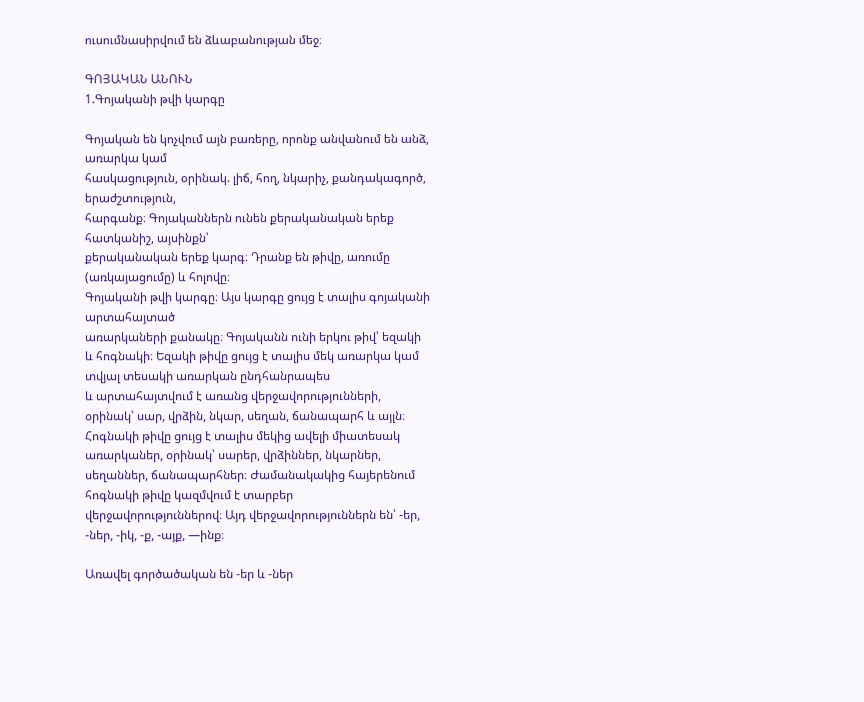ուսումնասիրվում են ձևաբանության մեջ։

ԳՈՅԱԿԱՆ ԱՆՈՒՆ
1.Գոյականի թվի կարգը

Գոյական են կոչվում այն բառերը, որոնք անվանում են անձ, առարկա կամ
հասկացություն, օրինակ. լիճ, հող, նկարիչ, քանդակագործ, երաժշտություն,
հարգանք։ Գոյականներն ունեն քերականական երեք հատկանիշ, այսինքն՝
քերականական երեք կարգ։ Դրանք են թիվը, առումը (առկայացումը) և հոլովը։
Գոյականի թվի կարգը։ Այս կարգը ցույց է տալիս գոյականի արտահայտած
առարկաների քանակը։ Գոյականն ունի երկու թիվ՝ եզակի և հոգնակի։ Եզակի թիվը ցույց է տալիս մեկ առարկա կամ տվյալ տեսակի առարկան ընդհանրապես
և արտահայտվում է առանց վերջավորությունների, օրինակ՝ սար, վրձին, նկար, սեղան, ճանապարհ և այլն։ Հոգնակի թիվը ցույց է տալիս մեկից ավելի միատեսակ առարկաներ, օրինակ՝ սարեր, վրձիններ, նկարներ, սեղաններ, ճանապարհներ։ Ժամանակակից հայերենում հոգնակի թիվը կազմվում է տարբեր վերջավորություններով։ Այդ վերջավորություններն են՝ -եր, -ներ, -իկ, -ք, -այք, —ինք։

Առավել գործածական են -եր և -ներ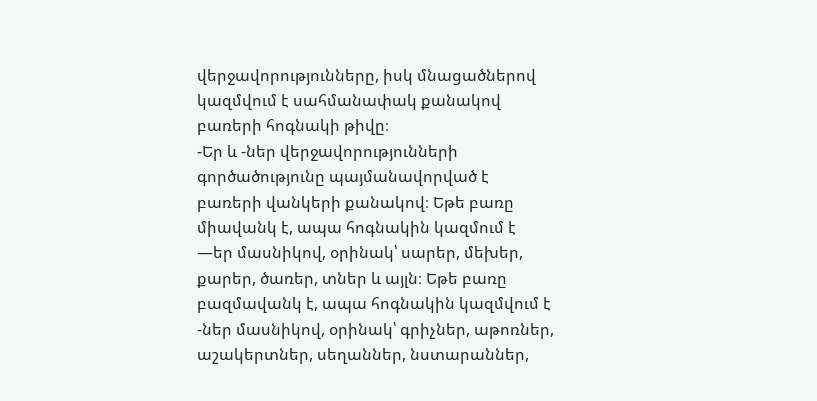վերջավորությունները, իսկ մնացածներով կազմվում է սահմանափակ քանակով բառերի հոգնակի թիվը։
-Եր և -ներ վերջավորությունների գործածությունը պայմանավորված է
բառերի վանկերի քանակով։ Եթե բառը միավանկ է, ապա հոգնակին կազմում է —եր մասնիկով, օրինակ՝ սարեր, մեխեր, քարեր, ծառեր, տներ և այլն։ Եթե բառը բազմավանկ է, ապա հոգնակին կազմվում է -ներ մասնիկով, օրինակ՝ գրիչներ, աթոռներ, աշակերտներ, սեղաններ, նստարաններ,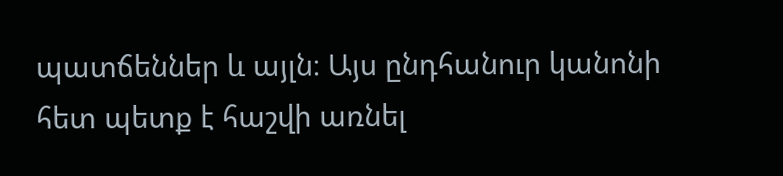պատճեններ և այլն։ Այս ընդհանուր կանոնի հետ պետք է հաշվի առնել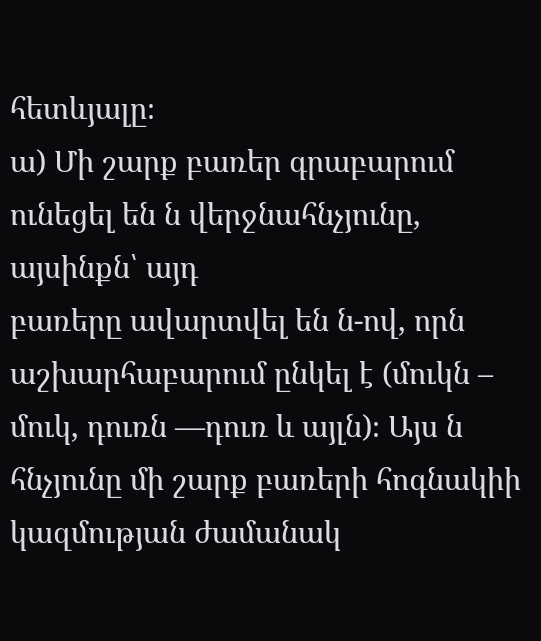հետևյալը։
ա) Մի շարք բառեր գրաբարում ունեցել են ն վերջնահնչյունը, այսինքն՝ այդ
բառերը ավարտվել են ն-ով, որն աշխարհաբարում ընկել է (մուկն – մուկ, դուռն —դուռ և այլն)։ Այս ն հնչյունը մի շարք բառերի հոգնակիի կազմության ժամանակ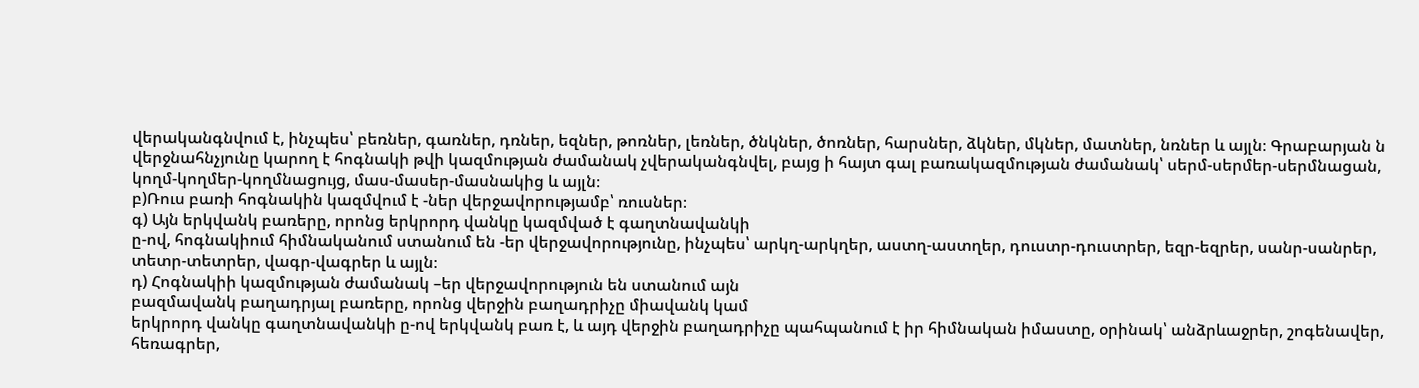վերականգնվում է, ինչպես՝ բեռներ, գառներ, դռներ, եզներ, թոռներ, լեռներ, ծնկներ, ծոռներ, հարսներ, ձկներ, մկներ, մատներ, նռներ և այլն։ Գրաբարյան ն
վերջնահնչյունը կարող է հոգնակի թվի կազմության ժամանակ չվերականգնվել, բայց ի հայտ գալ բառակազմության ժամանակ՝ սերմ-սերմեր-սերմնացան, կողմ-կողմեր-կողմնացույց, մաս-մասեր-մասնակից և այլն։
բ)Ռուս բառի հոգնակին կազմվում է -ներ վերջավորությամբ՝ ռուսներ։
գ) Այն երկվանկ բառերը, որոնց երկրորդ վանկը կազմված է գաղտնավանկի
ը-ով, հոգնակիում հիմնականում ստանում են -եր վերջավորությունը, ինչպես՝ արկղ-արկղեր, աստղ-աստղեր, դուստր-դուստրեր, եզր-եզրեր, սանր-սանրեր, տետր-տետրեր, վագր-վագրեր և այլն։
դ) Հոգնակիի կազմության ժամանակ –եր վերջավորություն են ստանում այն
բազմավանկ բաղադրյալ բառերը, որոնց վերջին բաղադրիչը միավանկ կամ
երկրորդ վանկը գաղտնավանկի ը-ով երկվանկ բառ է, և այդ վերջին բաղադրիչը պահպանում է իր հիմնական իմաստը, օրինակ՝ անձրևաջրեր, շոգենավեր, հեռագրեր,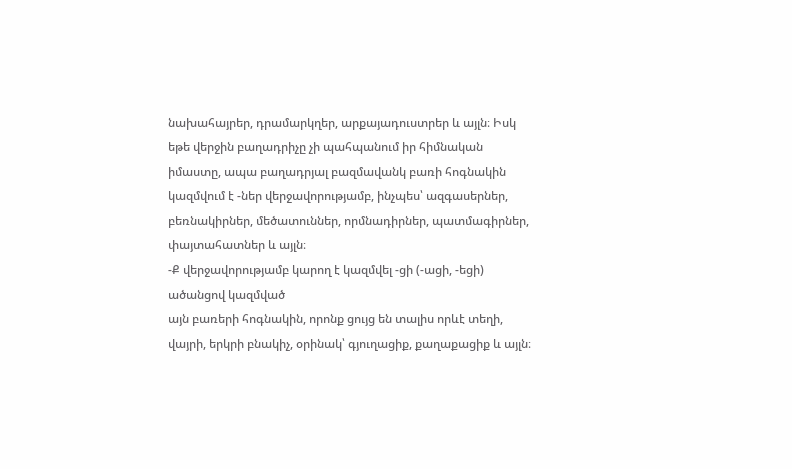նախահայրեր, դրամարկղեր, արքայադուստրեր և այլն։ Իսկ եթե վերջին բաղադրիչը չի պահպանում իր հիմնական իմաստը, ապա բաղադրյալ բազմավանկ բառի հոգնակին կազմվում է -ներ վերջավորությամբ, ինչպես՝ ազգասերներ, բեռնակիրներ, մեծատուններ, որմնադիրներ, պատմագիրներ, փայտահատներ և այլն։
-Ք վերջավորությամբ կարող է կազմվել -ցի (-ացի, -եցի) ածանցով կազմված
այն բառերի հոգնակին, որոնք ցույց են տալիս որևէ տեղի, վայրի, երկրի բնակիչ, օրինակ՝ գյուղացիք, քաղաքացիք և այլն։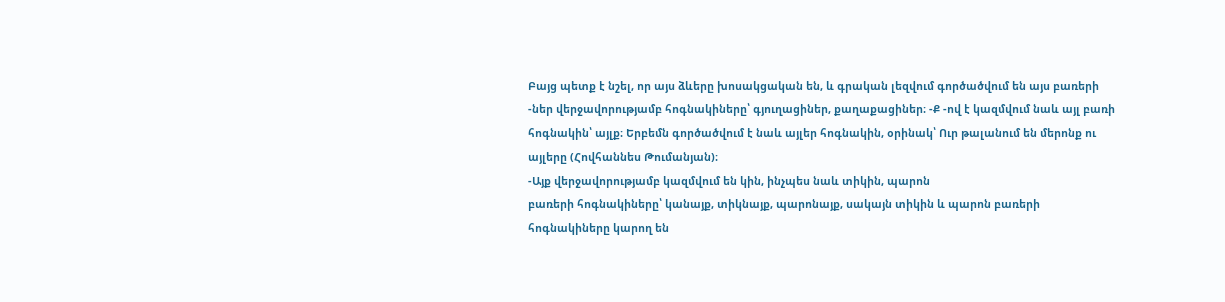Բայց պետք է նշել, որ այս ձևերը խոսակցական են, և գրական լեզվում գործածվում են այս բառերի -ներ վերջավորությամբ հոգնակիները՝ գյուղացիներ, քաղաքացիներ։ -Ք -ով է կազմվում նաև այլ բառի հոգնակին՝ այլք։ Երբեմն գործածվում է նաև այլեր հոգնակին, օրինակ՝ Ուր թալանում են մերոնք ու այլերը (Հովհաննես Թումանյան)։
-Այք վերջավորությամբ կազմվում են կին, ինչպես նաև տիկին, պարոն
բառերի հոգնակիները՝ կանայք, տիկնայք, պարոնայք, սակայն տիկին և պարոն բառերի հոգնակիները կարող են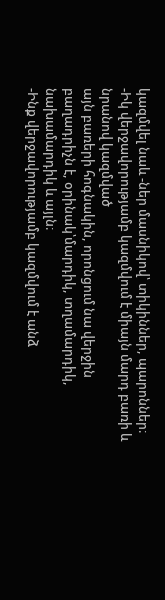կազմվել նաև -ներ մասնիկով՝ տիկիններ, պարոններ։
-Իկ վերջավորությամբ կազմվում է միայն մարդ բառի և նրանով կազմված
այն բառերի հոգնակին, որոնցում նա վերջին բաղադրիչն է, օրինակ՝մարդիկ, տղամարդիկ, նախամարդիկ և այլն։
-Ինք վերջավորությամբ կազմվում է անձ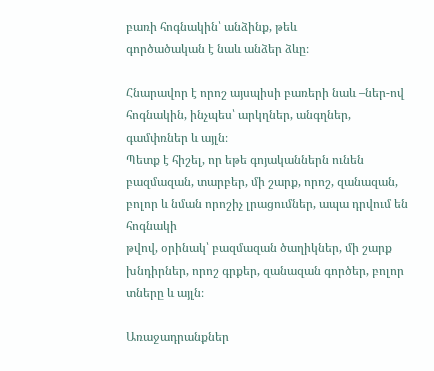բառի հոգնակին՝ անձինք, թեև
գործածական է նաև անձեր ձևը։

Հնարավոր է որոշ այսպիսի բառերի նաև –ներ-ով հոգնակին, ինչպես՝ արկղներ, անգղներ, գամփռներ և այլն։
Պետք է հիշել, որ եթե գոյականներն ունեն բազմազան, տարբեր, մի շարք, որոշ, զանազան, բոլոր և նման որոշիչ լրացումներ, ապա դրվում են հոգնակի
թվով, օրինակ՝ բազմազան ծաղիկներ, մի շարք խնդիրներ, որոշ գրքեր, զանազան գործեր, բոլոր տները և այլն։

Առաջադրանքներ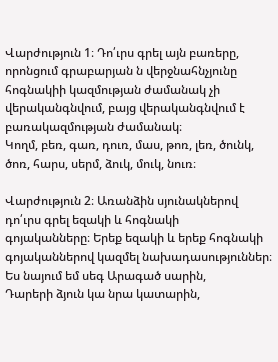Վարժություն 1։ Դո՛ւրս գրել այն բառերը, որոնցում գրաբարյան ն վերջնահնչյունը հոգնակիի կազմության ժամանակ չի վերականգնվում, բայց վերականգնվում է բառակազմության ժամանակ։
Կողմ, բեռ, գառ, դուռ, մաս, թոռ, լեռ, ծունկ, ծոռ, հարս, սերմ, ձուկ, մուկ, նուռ։

Վարժություն 2։ Առանձին սյունակներով դո՛ւրս գրել եզակի և հոգնակի
գոյականները։ Երեք եզակի և երեք հոգնակի գոյականներով կազմել նախադասություններ։
Ես նայում եմ սեգ Արագած սարին,
Դարերի ձյուն կա նրա կատարին,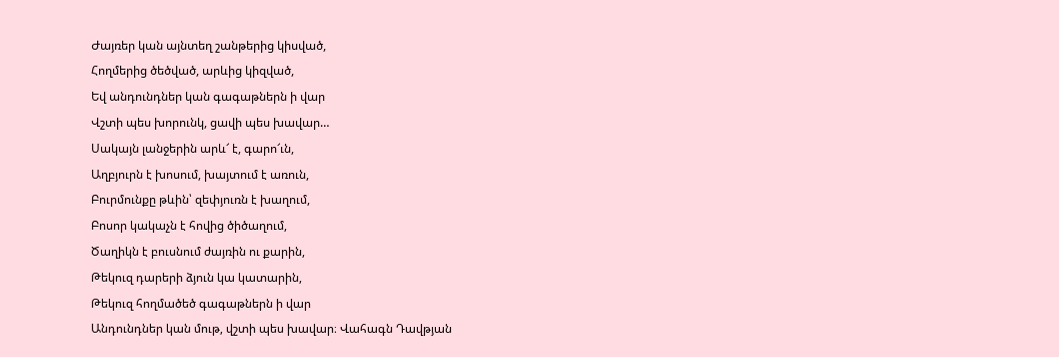Ժայռեր կան այնտեղ շանթերից կիսված,
Հողմերից ծեծված, արևից կիզված,
Եվ անդունդներ կան գագաթներն ի վար
Վշտի պես խորունկ, ցավի պես խավար…
Սակայն լանջերին արև՜ է, գարո՜ւն,
Աղբյուրն է խոսում, խայտում է առուն,
Բուրմունքը թևին՝ զեփյուռն է խաղում,
Բոսոր կակաչն է հովից ծիծաղում,
Ծաղիկն է բուսնում ժայռին ու քարին,
Թեկուզ դարերի ձյուն կա կատարին,
Թեկուզ հողմածեծ գագաթներն ի վար
Անդունդներ կան մութ, վշտի պես խավար։ Վահագն Դավթյան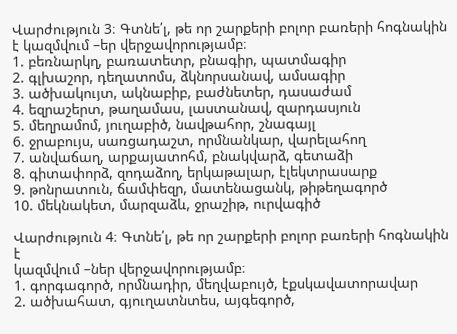Վարժություն 3։ Գտնե՛լ, թե որ շարքերի բոլոր բառերի հոգնակին է կազմվում –եր վերջավորությամբ։
1. բեռնարկղ, բառատետր, բնագիր, պատմագիր
2. գլխաշոր, դեղատոմս, ձկնորսանավ, ամսագիր
3. ածխակույտ, ակնաբիբ, բաժնետեր, դասաժամ
4. եզրաշերտ, թաղամաս, լաստանավ, զարդասյուն
5. մեղրամոմ, յուղաբիծ, նավթահոր, շնագայլ
6. ջրաբույս, սառցադաշտ, որմնանկար, վարելահող
7. անվաճաղ, արքայատոհմ, բնակվարձ, գետաձի
8. գիտափորձ, զոդաձող, երկաթալար, էլեկտրասարք
9. թոնրատուն, ճամփեզր, մատենացանկ, թիթեղագործ
10. մեկնակետ, մարզաձև, ջրաշիթ, ուրվագիծ

Վարժություն 4։ Գտնե՛լ, թե որ շարքերի բոլոր բառերի հոգնակին է
կազմվում –ներ վերջավորությամբ։
1. գորգագործ, որմնադիր, մեղվաբույծ, էքսկավատորավար
2. ածխահատ, գյուղատնտես, այգեգործ,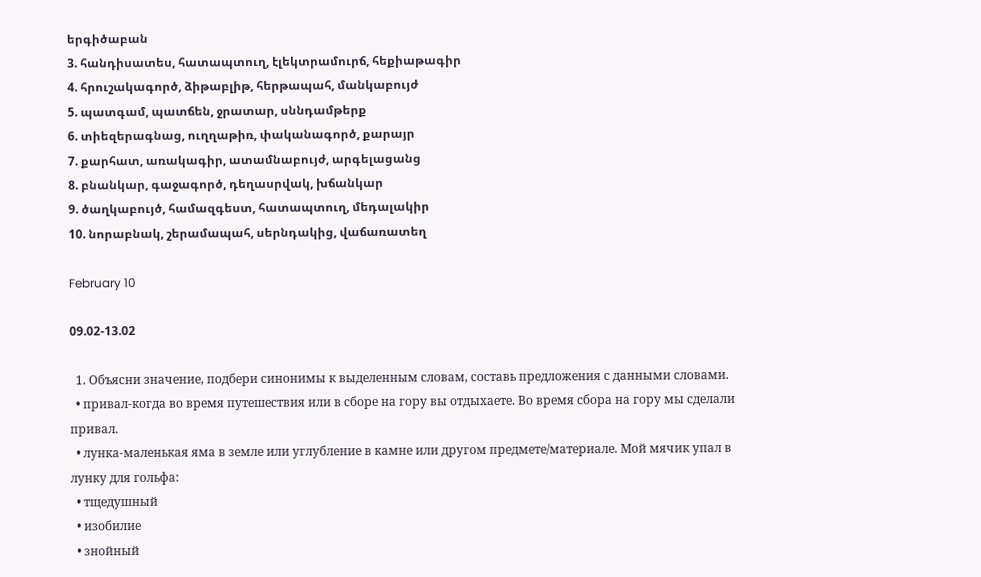երգիծաբան
3. հանդիսատես, հատապտուղ, էլեկտրամուրճ, հեքիաթագիր
4. հրուշակագործ, ձիթաբլիթ, հերթապահ, մանկաբույժ
5. պատգամ, պատճեն, ջրատար, սննդամթերք
6. տիեզերագնաց, ուղղաթիռ, փականագործ, քարայր
7. քարհատ, առակագիր, ատամնաբույժ, արգելացանց
8. բնանկար, գաջագործ, դեղասրվակ, խճանկար
9. ծաղկաբույծ, համազգեստ, հատապտուղ, մեդալակիր
10. նորաբնակ, շերամապահ, սերնդակից, վաճառատեղ

February 10

09.02-13.02

  1. Объясни значение, подбери синонимы к выделенным словам, составь предложения с данными словами.
  • привал-когда во время путешествия или в сборе на гору вы отдыхаете. Во время сбора на гору мы сделали привал.
  • лунка-маленькая яма в земле или углубление в камне или другом предмете/материале. Мой мячик упал в лунку для гольфа:
  • тщедушный
  • изобилие
  • знойный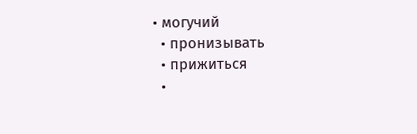• могучий
  • пронизывать
  • прижиться
  •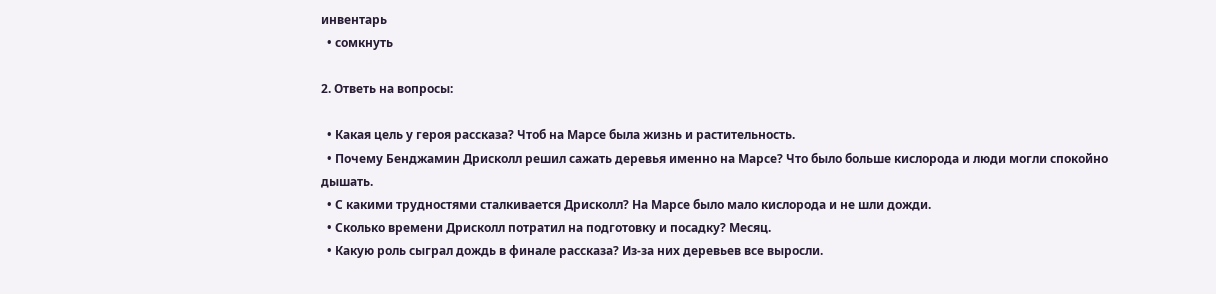инвентарь
  • сомкнуть

2. Ответь на вопросы:

  • Какая цель у героя рассказа? Чтоб на Марсе была жизнь и растительность.
  • Почему Бенджамин Дрисколл решил сажать деревья именно на Марсе? Что было больше кислорода и люди могли спокойно дышать.
  • С какими трудностями сталкивается Дрисколл? На Марсе было мало кислорода и не шли дожди.
  • Сколько времени Дрисколл потратил на подготовку и посадку? Месяц.
  • Какую роль сыграл дождь в финале рассказа? Из-за них деревьев все выросли.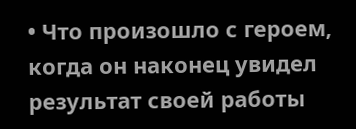• Что произошло с героем, когда он наконец увидел результат своей работы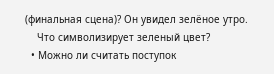(финальная сцена)? Он увидел зелёное утро.
    Что символизирует зеленый цвет?
  • Можно ли считать поступок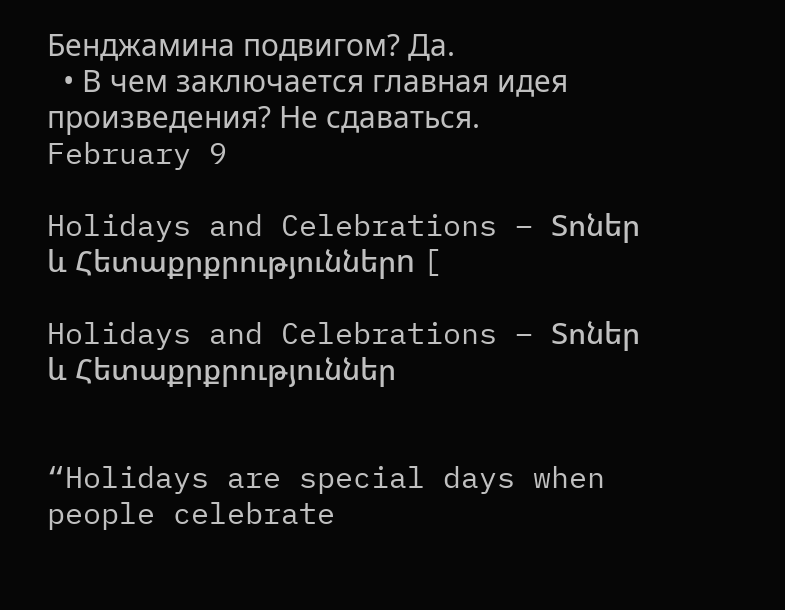Бенджамина подвигом? Да.
  • В чем заключается главная идея произведения? Не сдаваться.
February 9

Holidays and Celebrations – Տոներ և Հետաքրքրություններn [

Holidays and Celebrations – Տոներ և Հետաքրքրություններ


“Holidays are special days when people celebrate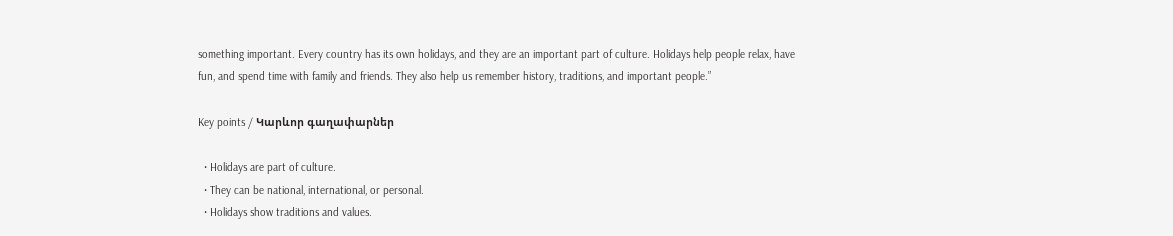something important. Every country has its own holidays, and they are an important part of culture. Holidays help people relax, have fun, and spend time with family and friends. They also help us remember history, traditions, and important people.”

Key points / Կարևոր գաղափարներ

  • Holidays are part of culture.
  • They can be national, international, or personal.
  • Holidays show traditions and values.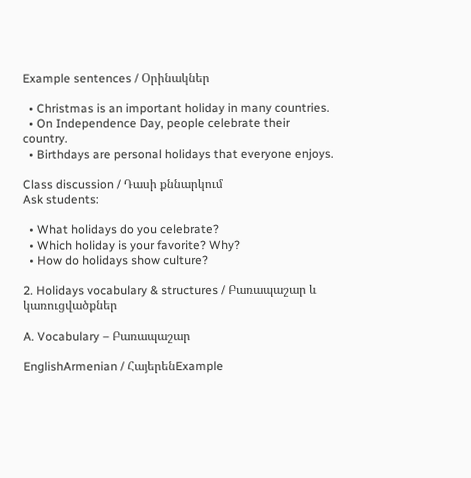Example sentences / Օրինակներ

  • Christmas is an important holiday in many countries.
  • On Independence Day, people celebrate their country.
  • Birthdays are personal holidays that everyone enjoys.

Class discussion / Դասի քննարկում
Ask students:

  • What holidays do you celebrate?
  • Which holiday is your favorite? Why?
  • How do holidays show culture?

2. Holidays vocabulary & structures / Բառապաշար և կառուցվածքներ

A. Vocabulary – Բառապաշար

EnglishArmenian / ՀայերենExample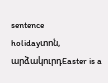sentence
holidayտոն, արձակուրդEaster is a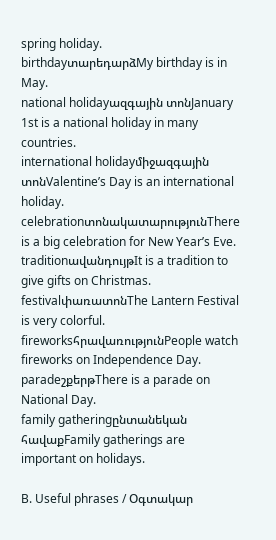spring holiday.
birthdayտարեդարձMy birthday is in May.
national holidayազգային տոնJanuary 1st is a national holiday in many countries.
international holidayմիջազգային տոնValentine’s Day is an international holiday.
celebrationտոնակատարությունThere is a big celebration for New Year’s Eve.
traditionավանդույթIt is a tradition to give gifts on Christmas.
festivalփառատոնThe Lantern Festival is very colorful.
fireworksհրավառությունPeople watch fireworks on Independence Day.
paradeշքերթThere is a parade on National Day.
family gatheringընտանեկան հավաքFamily gatherings are important on holidays.

B. Useful phrases / Օգտակար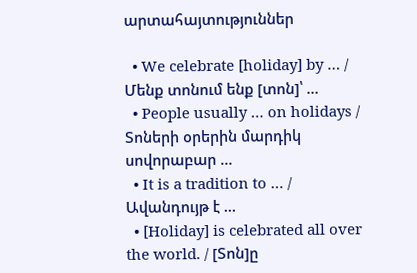արտահայտություններ

  • We celebrate [holiday] by … / Մենք տոնում ենք [տոն]՝ …
  • People usually … on holidays / Տոների օրերին մարդիկ սովորաբար …
  • It is a tradition to … / Ավանդույթ է …
  • [Holiday] is celebrated all over the world. / [Տոն]ը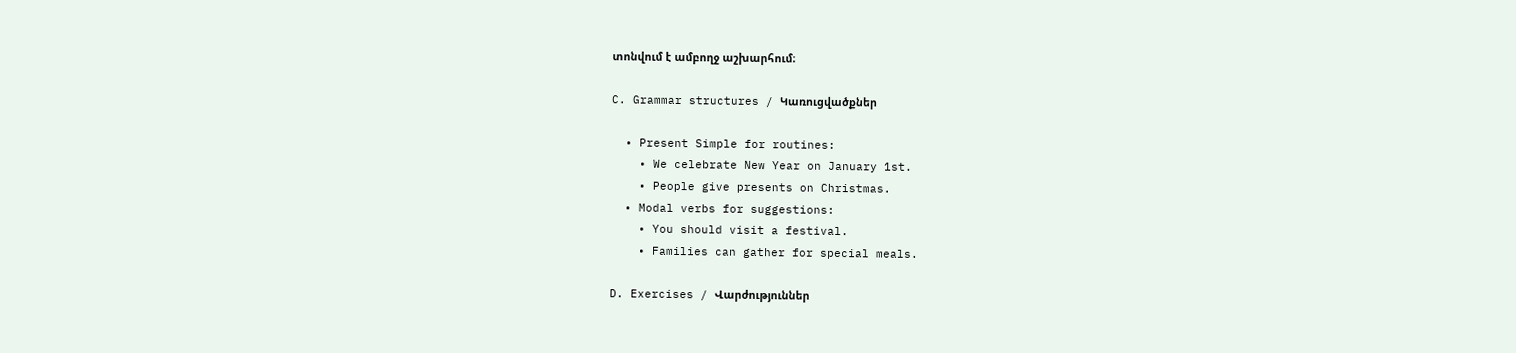տոնվում է ամբողջ աշխարհում։

C. Grammar structures / Կառուցվածքներ

  • Present Simple for routines:
    • We celebrate New Year on January 1st.
    • People give presents on Christmas.
  • Modal verbs for suggestions:
    • You should visit a festival.
    • Families can gather for special meals.

D. Exercises / Վարժություններ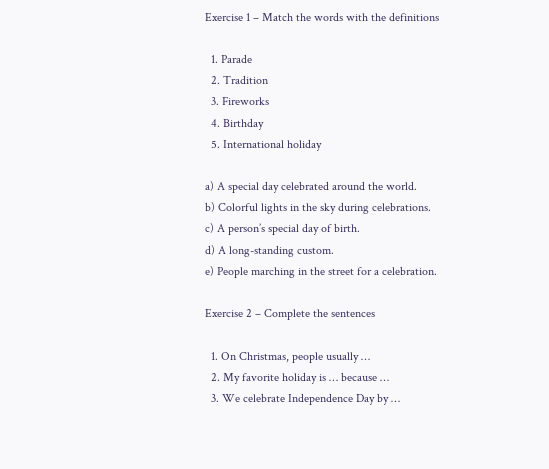Exercise 1 – Match the words with the definitions

  1. Parade
  2. Tradition
  3. Fireworks
  4. Birthday
  5. International holiday

a) A special day celebrated around the world.
b) Colorful lights in the sky during celebrations.
c) A person’s special day of birth.
d) A long-standing custom.
e) People marching in the street for a celebration.

Exercise 2 – Complete the sentences

  1. On Christmas, people usually …
  2. My favorite holiday is … because …
  3. We celebrate Independence Day by …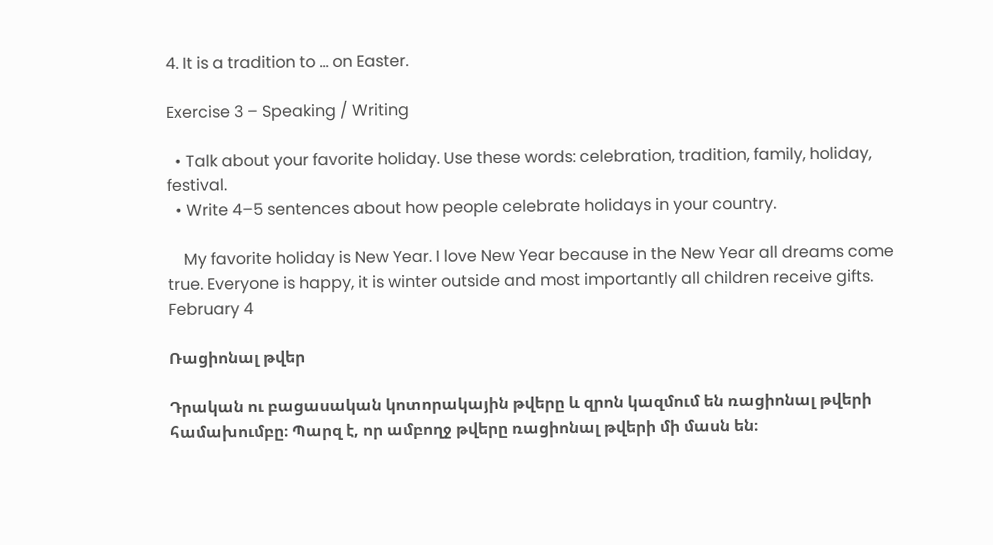4. It is a tradition to … on Easter.

Exercise 3 – Speaking / Writing

  • Talk about your favorite holiday. Use these words: celebration, tradition, family, holiday, festival.
  • Write 4–5 sentences about how people celebrate holidays in your country.

    My favorite holiday is New Year. I love New Year because in the New Year all dreams come true. Everyone is happy, it is winter outside and most importantly all children receive gifts.
February 4

Ռացիոնալ թվեր

Դրական ու բացասական կոտորակային թվերը և զրոն կազմում են ռացիոնալ թվերի համախումբը։ Պարզ է, որ ամբողջ թվերը ռացիոնալ թվերի մի մասն են։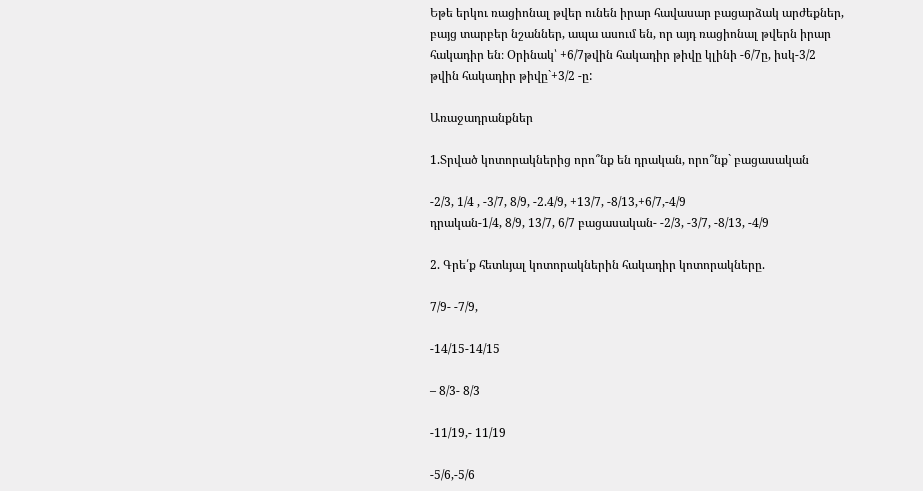Եթե երկու ռացիոնալ թվեր ունեն իրար հավասար բացարձակ արժեքներ, բայց տարբեր նշաններ, ապա ասում են, որ այդ ռացիոնալ թվերն իրար հակադիր են։ Օրինակ՝ +6/7թվին հակադիր թիվը կլինի -6/7ը, իսկ-3/2 թվին հակադիր թիվը`+3/2 -ը:

Առաջադրանքներ

1.Տրված կոտորակներից որո՞նք են դրական, որո՞նք` բացասական

-2/3, 1/4 , -3/7, 8/9, -2.4/9, +13/7, -8/13,+6/7,-4/9
դրական-1/4, 8/9, 13/7, 6/7 բացասական- -2/3, -3/7, -8/13, -4/9

2. Գրե՛ք հետևյալ կոտորակներին հակադիր կոտորակները.

7/9- -7/9,

-14/15-14/15

– 8/3- 8/3

-11/19,- 11/19

-5/6,-5/6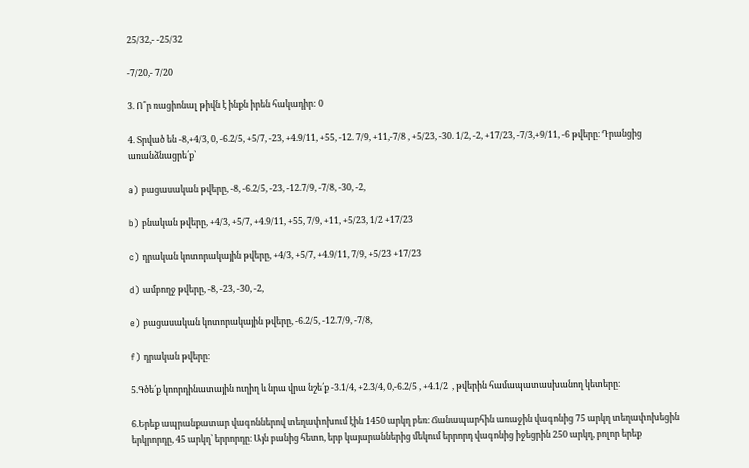25/32,- -25/32

-7/20,- 7/20

3. Ո՞ր ռացիոնալ թիվն է ինքն իրեն հակադիր: 0

4. Տրված են -8,+4/3, 0, -6.2/5, +5/7, -23, +4.9/11, +55, -12. 7/9, +11,-7/8 , +5/23, -30. 1/2, -2, +17/23, -7/3,+9/11, -6 թվերը։ Դրանցից առանձնացրե՛ք՝

a) բացասական թվերը, -8, -6.2/5, -23, -12.7/9, -7/8, -30, -2,

b) բնական թվերը, +4/3, +5/7, +4.9/11, +55, 7/9, +11, +5/23, 1/2 +17/23

c) դրական կոտորակային թվերը, +4/3, +5/7, +4.9/11, 7/9, +5/23 +17/23

d) ամբողջ թվերը, -8, -23, -30, -2,

e) բացասական կոտորակային թվերը, -6.2/5, -12.7/9, -7/8,

f) դրական թվերը։

5.Գծե՛ք կոորդինատային ուղիղ և նրա վրա նշե՛ք -3.1/4, +2.3/4, 0,-6.2/5 , +4.1/2  , թվերին համապատասխանող կետերը։

6.Երեք ապրանքատար վագոններով տեղափոխում էին 1450 արկղ բեռ։ Ճանապարհին առաջին վագոնից 75 արկղ տեղափոխեցին երկրորդը, 45 արկղ՝ երրորդը։ Այն բանից հետո, երբ կայարաններից մեկում երրորդ վագոնից իջեցրին 250 արկղ, բոլոր երեք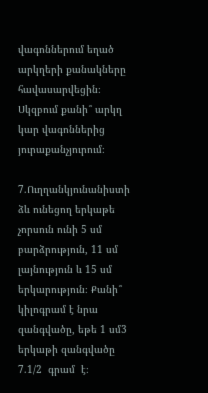վագոններում եղած արկղերի քանակները հավասարվեցին։ Սկզբում քանի՞ արկղ կար վագոններից յուրաքանչյուրում։

7.Ուղղանկյունանիստի ձև ունեցող երկաթե չորսուն ունի 5 սմ բարձրություն, 11 սմ լայնություն և 15 սմ երկարություն։ Քանի՞ կիլոգրամ է նրա զանգվածը, եթե 1 սմ3 երկաթի զանգվածը 7.1/2  գրամ  է։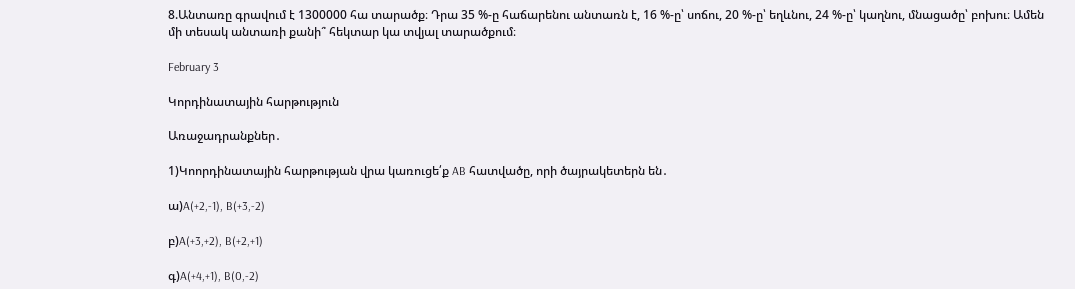8.Անտառը գրավում է 1300000 հա տարածք։ Դրա 35 %-ը հաճարենու անտառն է, 16 %-ը՝ սոճու, 20 %-ը՝ եղևնու, 24 %-ը՝ կաղնու, մնացածը՝ բոխու։ Ամեն մի տեսակ անտառի քանի՞ հեկտար կա տվյալ տարածքում։

February 3

Կորդինատային հարթություն

Առաջադրանքներ․

1)Կոորդինատային հարթության վրա կառուցե՛ք AB հատվածը, որի ծայրակետերն են․

ա)A(+2,-1), B(+3,-2)

բ)A(+3,+2), B(+2,+1)

գ)A(+4,+1), B(0,-2)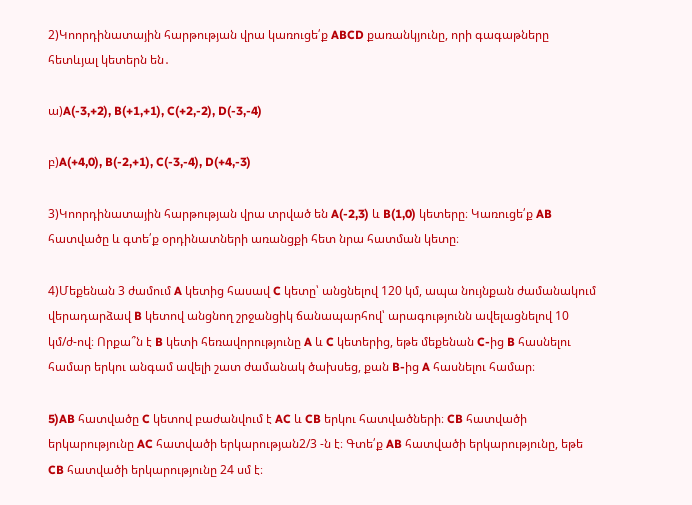2)Կոորդինատային հարթության վրա կառուցե՛ք ABCD քառանկյունը, որի գագաթները հետևյալ կետերն են․

ա)A(-3,+2), B(+1,+1), C(+2,-2), D(-3,-4)

բ)A(+4,0), B(-2,+1), C(-3,-4), D(+4,-3)

3)Կոորդինատային հարթության վրա տրված են A(-2,3) և B(1,0) կետերը։ Կառուցե՛ք AB հատվածը և գտե՛ք օրդինատների առանցքի հետ նրա հատման կետը։

4)Մեքենան 3 ժամում A կետից հասավ C կետը՝ անցնելով 120 կմ, ապա նույնքան ժամանակում վերադարձավ B կետով անցնող շրջանցիկ ճանապարհով՝ արագությունն ավելացնելով 10 կմ/ժ-ով։ Որքա՞ն է B կետի հեռավորությունը A և C կետերից, եթե մեքենան C-ից B հասնելու համար երկու անգամ ավելի շատ ժամանակ ծախսեց, քան B-ից A հասնելու համար։

5)AB հատվածը C կետով բաժանվում է AC և CB երկու հատվածների։ CB հատվածի երկարությունը AC հատվածի երկարության2/3 -ն է։ Գտե՛ք AB հատվածի երկարությունը, եթե CB հատվածի երկարությունը 24 սմ է։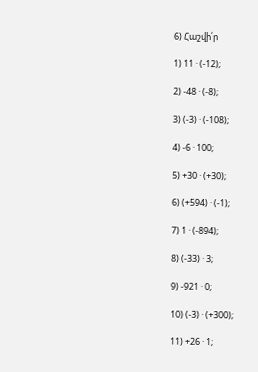6) Հաշվի՛ր

1) 11 · (-12);

2) -48 · (-8);

3) (-3) · (-108);

4) -6 · 100;

5) +30 · (+30);

6) (+594) · (-1);

7) 1 · (-894);

8) (-33) · 3;

9) -921 · 0;

10) (-3) · (+300);

11) +26 · 1;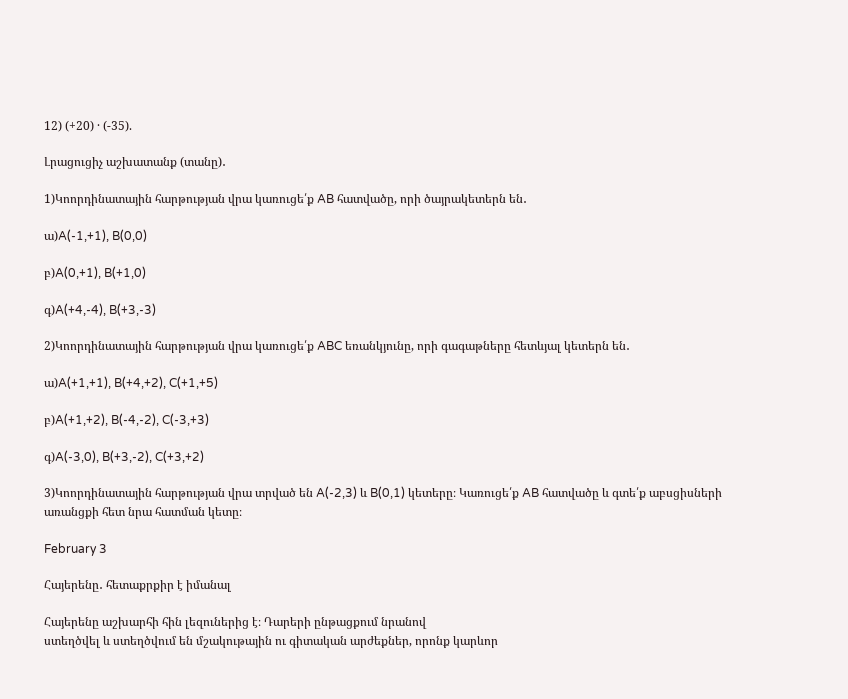12) (+20) · (-35).

Լրացուցիչ աշխատանք (տանը)․

1)Կոորդինատային հարթության վրա կառուցե՛ք AB հատվածը, որի ծայրակետերն են․

ա)A(-1,+1), B(0,0)

բ)A(0,+1), B(+1,0)

գ)A(+4,-4), B(+3,-3)

2)Կոորդինատային հարթության վրա կառուցե՛ք ABC եռանկյունը, որի գագաթները հետևյալ կետերն են․

ա)A(+1,+1), B(+4,+2), C(+1,+5)

բ)A(+1,+2), B(-4,-2), C(-3,+3)

գ)A(-3,0), B(+3,-2), C(+3,+2)

3)Կոորդինատային հարթության վրա տրված են A(-2,3) և B(0,1) կետերը։ Կառուցե՛ք AB հատվածը և գտե՛ք աբսցիսների առանցքի հետ նրա հատման կետը։

February 3

Հայերենը․ հետաքրքիր է իմանալ

Հայերենը աշխարհի հին լեզուներից է։ Դարերի ընթացքում նրանով
ստեղծվել և ստեղծվում են մշակութային ու գիտական արժեքներ, որոնք կարևոր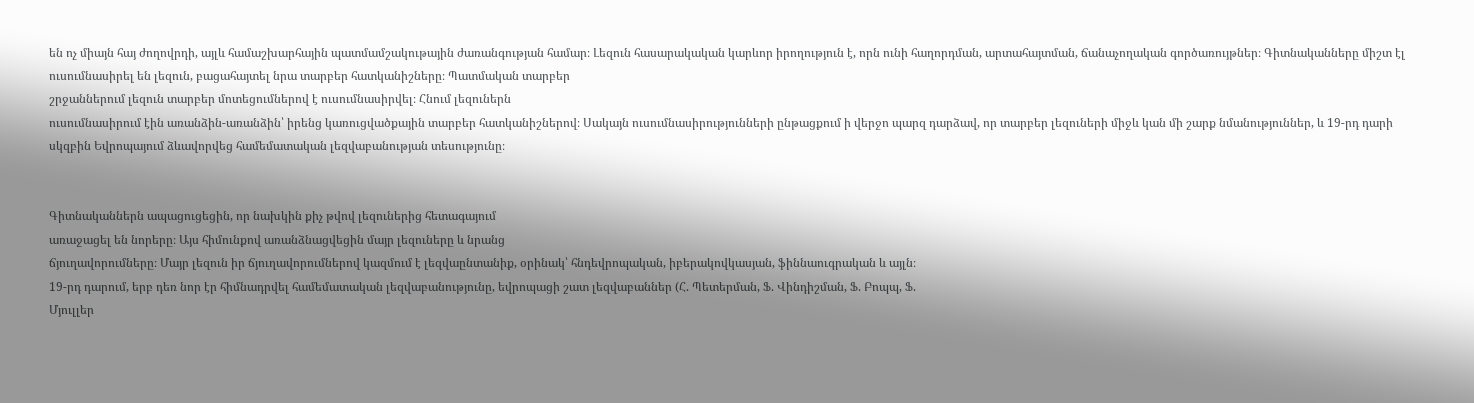են ոչ միայն հայ ժողովրդի, այլև համաշխարհային պատմամշակութային ժառանգության համար։ Լեզուն հասարակական կարևոր իրողություն է, որն ունի հաղորդման, արտահայտման, ճանաչողական գործառույթներ։ Գիտնականները միշտ էլ ուսումնասիրել են լեզուն, բացահայտել նրա տարբեր հատկանիշները։ Պատմական տարբեր
շրջաններում լեզուն տարբեր մոտեցումներով է ուսումնասիրվել։ Հնում լեզուներն
ուսումնասիրում էին առանձին-առանձին՝ իրենց կառուցվածքային տարբեր հատկանիշներով։ Սակայն ուսումնասիրությունների ընթացքում ի վերջո պարզ դարձավ, որ տարբեր լեզուների միջև կան մի շարք նմանություններ, և 19-րդ դարի
սկզբին Եվրոպայում ձևավորվեց համեմատական լեզվաբանության տեսությունը։


Գիտնականներն ապացուցեցին, որ նախկին քիչ թվով լեզուներից հետագայում
առաջացել են նորերը։ Այս հիմունքով առանձնացվեցին մայր լեզուները և նրանց
ճյուղավորումները։ Մայր լեզուն իր ճյուղավորումներով կազմում է լեզվաընտանիք, օրինակ՝ հնդեվրոպական, իբերակովկասյան, ֆիննաուգրական և այլն։
19-րդ դարում, երբ դեռ նոր էր հիմնադրվել համեմատական լեզվաբանությունը, եվրոպացի շատ լեզվաբաններ (Հ. Պետերման, Ֆ. Վինդիշման, Ֆ. Բոպպ, Ֆ.
Մյուլլեր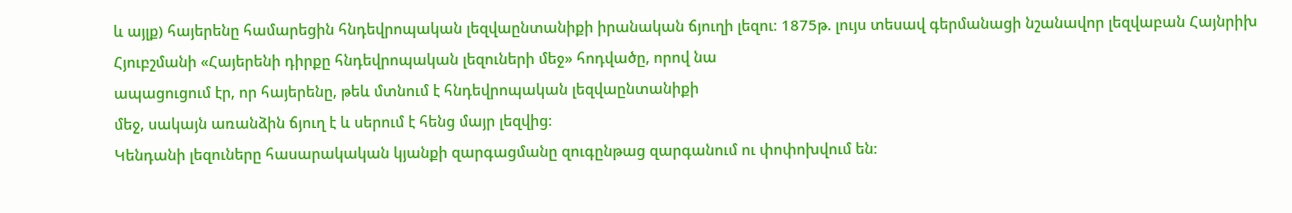և այլք) հայերենը համարեցին հնդեվրոպական լեզվաընտանիքի իրանական ճյուղի լեզու։ 1875թ. լույս տեսավ գերմանացի նշանավոր լեզվաբան Հայնրիխ
Հյուբշմանի «Հայերենի դիրքը հնդեվրոպական լեզուների մեջ» հոդվածը, որով նա
ապացուցում էր, որ հայերենը, թեև մտնում է հնդեվրոպական լեզվաընտանիքի
մեջ, սակայն առանձին ճյուղ է և սերում է հենց մայր լեզվից։
Կենդանի լեզուները հասարակական կյանքի զարգացմանը զուգընթաց զարգանում ու փոփոխվում են։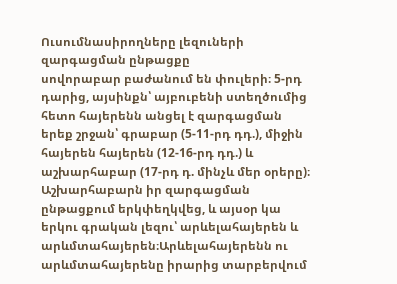Ուսումնասիրողները լեզուների զարգացման ընթացքը
սովորաբար բաժանում են փուլերի։ 5-րդ դարից, այսինքն՝ այբուբենի ստեղծումից
հետո հայերենն անցել է զարգացման երեք շրջան՝ գրաբար (5-11-րդ դդ.), միջին
հայերեն հայերեն (12-16-րդ դդ.) և աշխարհաբար (17-րդ դ. մինչև մեր օրերը)։
Աշխարհաբարն իր զարգացման ընթացքում երկփեղկվեց, և այսօր կա երկու գրական լեզու՝ արևելահայերեն և արևմտահայերեն։Արևելահայերենն ու արևմտահայերենը իրարից տարբերվում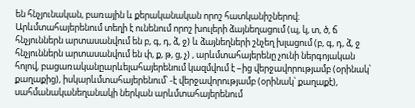են հնչյունական, բառային և քերականական որոշ հատկանիշներով։ Արևմտահայերենում տեղի է ունենում որոշ խուլերի ձայնեղացում (պ, կ, տ, ծ, ճ հնչյուններն արտասանվում են բ, գ, դ, ձ, ջ) և ձայնեղների շնչեղ խլացում (բ, գ, դ, ձ, ջ հնչյուններն արտասանվում են փ, ք, թ, ց, չ) , արևմտահայերենը չունի ներգոյական հոլով, բացառականըարևելահայերենում կազմվում է –ից վերջավորությամբ (օրինակ՝ քաղաքից), իսկարևմտահայերենում՝ -է վերջավորությամբ (օրինակ՝ քաղաքէ), սահմանականեղանակի ներկան արևմտահայերենում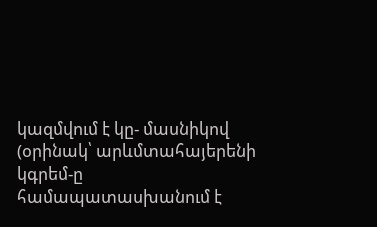կազմվում է կը- մասնիկով (օրինակ՝ արևմտահայերենի կգրեմ-ը համապատասխանում է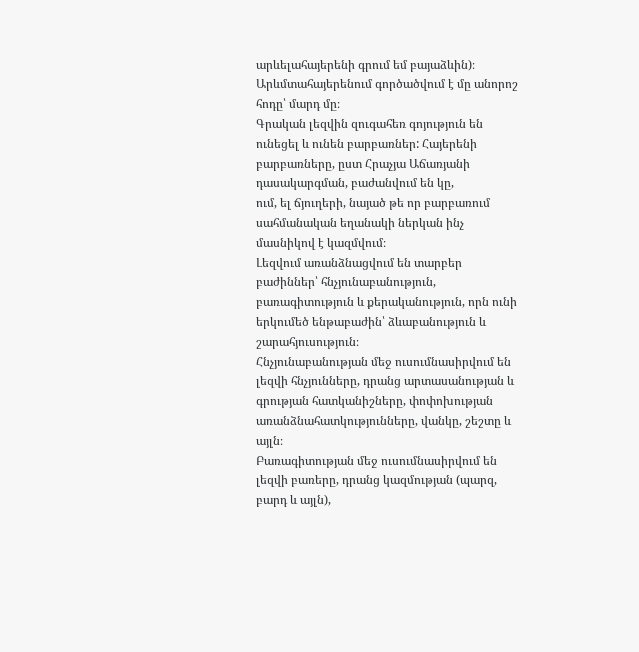արևելահայերենի գրում եմ բայաձևին)։ Արևմտահայերենում գործածվում է մը անորոշ հոդը՝ մարդ մը։
Գրական լեզվին զուգահեռ գոյություն են ունեցել և ունեն բարբառներ: Հայերենի բարբառները, ըստ Հրաչյա Աճառյանի դասակարգման, բաժանվում են կը,
ում, ել ճյուղերի, նայած թե որ բարբառում սահմանական եղանակի ներկան ինչ
մասնիկով է կազմվում։
Լեզվում առանձնացվում են տարբեր բաժիններ՝ հնչյունաբանություն, բառագիտություն և քերականություն, որն ունի երկումեծ ենթաբաժին՝ ձևաբանություն և շարահյուսություն։
Հնչյունաբանության մեջ ուսումնասիրվում են լեզվի հնչյունները, դրանց արտասանության և գրության հատկանիշները, փոփոխության առանձնահատկությունները, վանկը, շեշտը և այլն։
Բառագիտության մեջ ուսումնասիրվում են լեզվի բառերը, դրանց կազմության (պարզ, բարդ և այլն),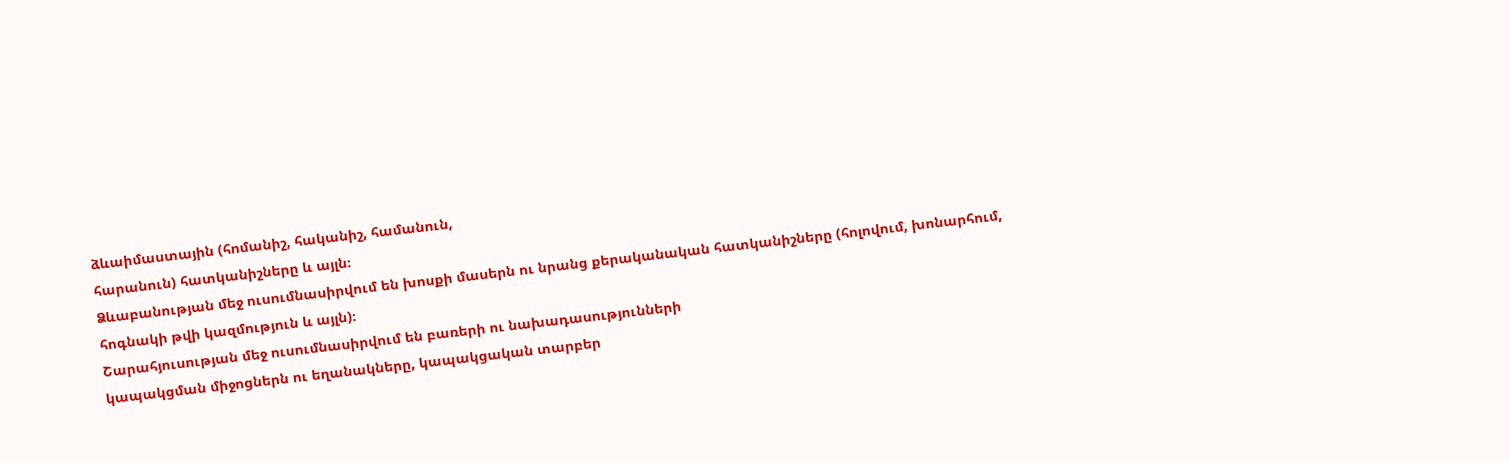ձևաիմաստային (հոմանիշ, հականիշ, համանուն,
հարանուն) հատկանիշները և այլն։
Ձևաբանության մեջ ուսումնասիրվում են խոսքի մասերն ու նրանց քերականական հատկանիշները (հոլովում, խոնարհում, հոգնակի թվի կազմություն և այլն)։
Շարահյուսության մեջ ուսումնասիրվում են բառերի ու նախադասությունների
կապակցման միջոցներն ու եղանակները, կապակցական տարբեր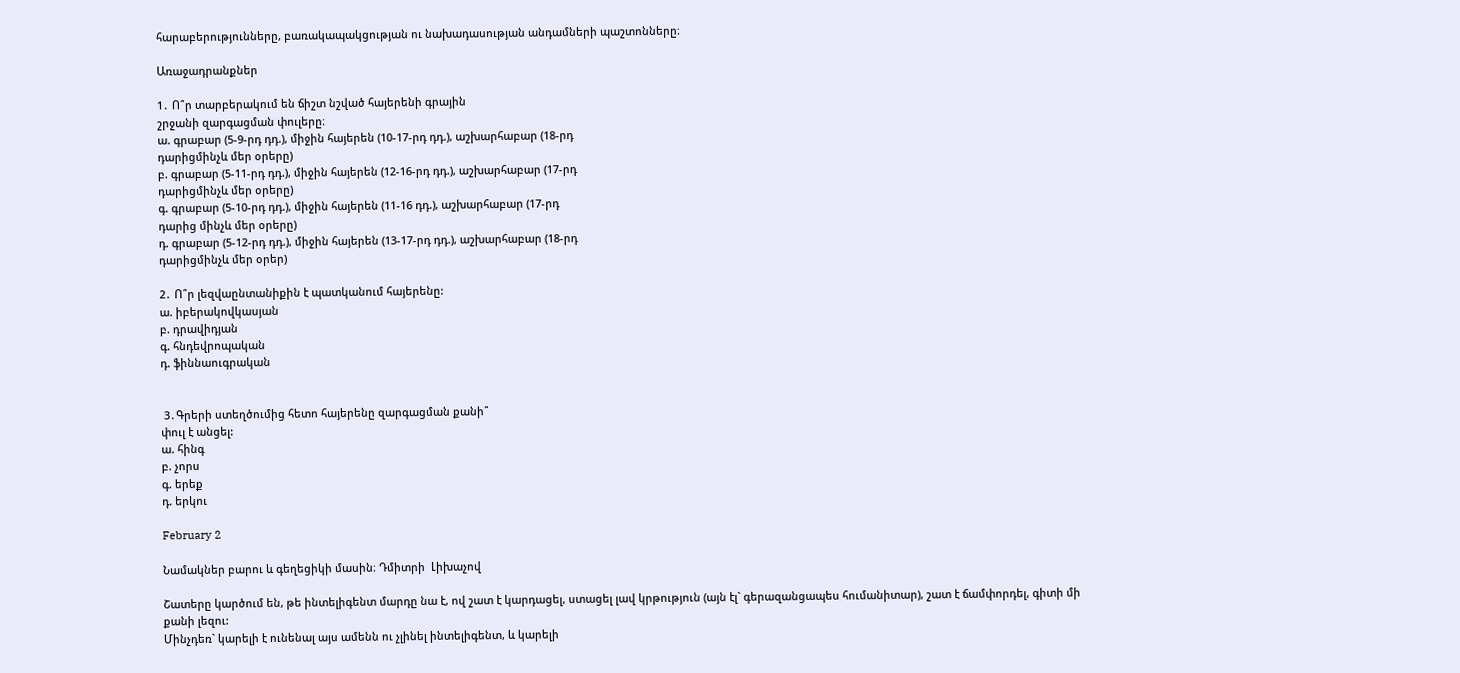հարաբերությունները, բառակապակցության ու նախադասության անդամների պաշտոնները։

Առաջադրանքներ

1․ Ո՞ր տարբերակում են ճիշտ նշված հայերենի գրային
շրջանի զարգացման փուլերը։
ա. գրաբար (5-9-րդ դդ.), միջին հայերեն (10-17-րդ դդ.), աշխարհաբար (18-րդ
դարիցմինչև մեր օրերը)
բ. գրաբար (5-11-րդ դդ.), միջին հայերեն (12-16-րդ դդ.), աշխարհաբար (17-րդ
դարիցմինչև մեր օրերը)
գ. գրաբար (5-10-րդ դդ.), միջին հայերեն (11-16 դդ.), աշխարհաբար (17-րդ
դարից մինչև մեր օրերը)
դ. գրաբար (5-12-րդ դդ.), միջին հայերեն (13-17-րդ դդ.), աշխարհաբար (18-րդ
դարիցմինչև մեր օրեր)

2․ Ո՞ր լեզվաընտանիքին է պատկանում հայերենը:
ա. իբերակովկասյան
բ. դրավիդյան
գ. հնդեվրոպական
դ. ֆիննաուգրական


 3․Գրերի ստեղծումից հետո հայերենը զարգացման քանի՞
փուլ է անցել:
ա. հինգ
բ. չորս
գ. երեք
դ. երկու

February 2

Նամակներ բարու և գեղեցիկի մասին։ Դմիտրի  Լիխաչով

Շատերը կարծում են, թե ինտելիգենտ մարդը նա է, ով շատ է կարդացել, ստացել լավ կրթություն (այն էլ` գերազանցապես հումանիտար), շատ է ճամփորդել, գիտի մի քանի լեզու:
Մինչդեռ` կարելի է ունենալ այս ամենն ու չլինել ինտելիգենտ, և կարելի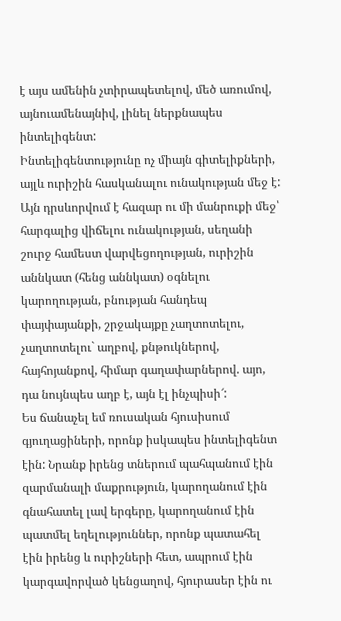է այս ամենին չտիրապետելով, մեծ առումով, այնուամենայնիվ, լինել ներքնապես ինտելիգենտ:
Ինտելիգենտությունը ոչ միայն գիտելիքների, այլև ուրիշին հասկանալու ունակության մեջ է: Այն դրսևորվում է հազար ու մի մանրուքի մեջ՝ հարգալից վիճելու ունակության, սեղանի շուրջ համեստ վարվեցողության, ուրիշին աննկատ (հենց աննկատ) օգնելու կարողության, բնության հանդեպ փայփայանքի, շրջակայքը չաղտոտելու, չաղտոտելու` աղբով, քնթուկներով, հայհոյանքով, հիմար գաղափարներով. այո, դա նույնպես աղբ է, այն էլ ինչպիսի՜:
Ես ճանաչել եմ ռուսական հյուսիսում գյուղացիների, որոնք իսկապես ինտելիգենտ էին: Նրանք իրենց տներում պահպանում էին զարմանալի մաքրություն, կարողանում էին գնահատել լավ երգերը, կարողանում էին պատմել եղելություններ, որոնք պատահել էին իրենց և ուրիշների հետ, ապրում էին կարգավորված կենցաղով, հյուրասեր էին ու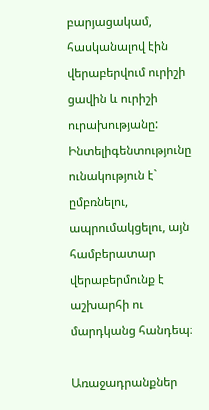բարյացակամ, հասկանալով էին վերաբերվում ուրիշի ցավին և ուրիշի ուրախությանը:
Ինտելիգենտությունը ունակություն է` ըմբռնելու, ապրումակցելու, այն համբերատար վերաբերմունք է աշխարհի ու մարդկանց հանդեպ։

Առաջադրանքներ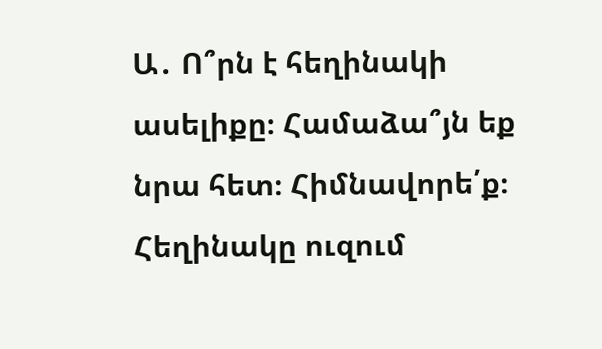Ա․ Ո՞րն է հեղինակի ասելիքը։ Համաձա՞յն եք նրա հետ։ Հիմնավորե՛ք։
Հեղինակը ուզում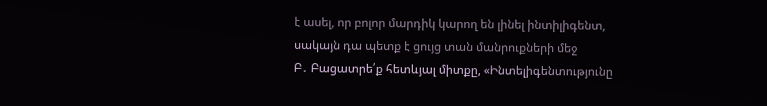է ասել, որ բոլոր մարդիկ կարող են լինել ինտիլիգենտ, սակայն դա պետք է ցույց տան մանրուքների մեջ
Բ․ Բացատրե՛ք հետևյալ միտքը, «Ինտելիգենտությունը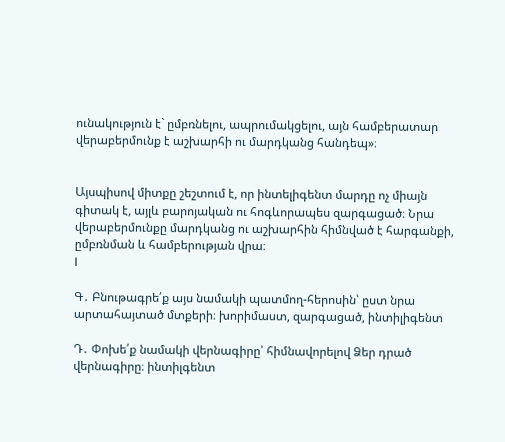ունակություն է` ըմբռնելու, ապրումակցելու, այն համբերատար վերաբերմունք է աշխարհի ու մարդկանց հանդեպ»։


Այսպիսով միտքը շեշտում է, որ ինտելիգենտ մարդը ոչ միայն գիտակ է, այլև բարոյական ու հոգևորապես զարգացած։ Նրա վերաբերմունքը մարդկանց ու աշխարհին հիմնված է հարգանքի, ըմբռնման և համբերության վրա։
I

Գ․ Բնութագրե՛ք այս նամակի պատմող-հերոսին՝ ըստ նրա արտահայտած մտքերի։ խորիմաստ, զարգացած, ինտիլիգենտ

Դ․ Փոխե՛ք նամակի վերնագիրը՝ հիմնավորելով Ձեր դրած վերնագիրը։ ինտիլգենտ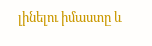լինելու իմաստը և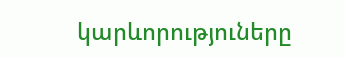կարևորություները